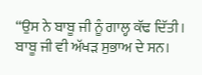“ਉਸ ਨੇ ਬਾਬੂ ਜੀ ਨੂੰ ਗਾਲ੍ਹ ਕੱਢ ਦਿੱਤੀ। ਬਾਬੂ ਜੀ ਵੀ ਅੱਖੜ ਸੁਭਾਅ ਦੇ ਸਨ।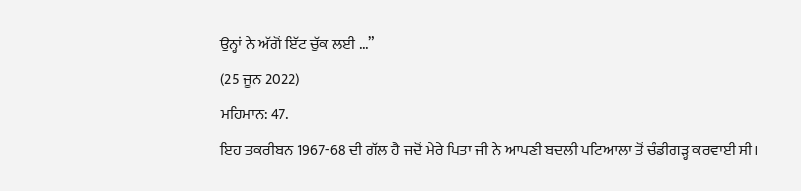ਉਨ੍ਹਾਂ ਨੇ ਅੱਗੋਂ ਇੱਟ ਚੁੱਕ ਲਈ ...”
(25 ਜੂਨ 2022)
ਮਹਿਮਾਨ: 47.
ਇਹ ਤਕਰੀਬਨ 1967-68 ਦੀ ਗੱਲ ਹੈ ਜਦੋਂ ਮੇਰੇ ਪਿਤਾ ਜੀ ਨੇ ਆਪਣੀ ਬਦਲੀ ਪਟਿਆਲਾ ਤੋਂ ਚੰਡੀਗੜ੍ਹ ਕਰਵਾਈ ਸੀ।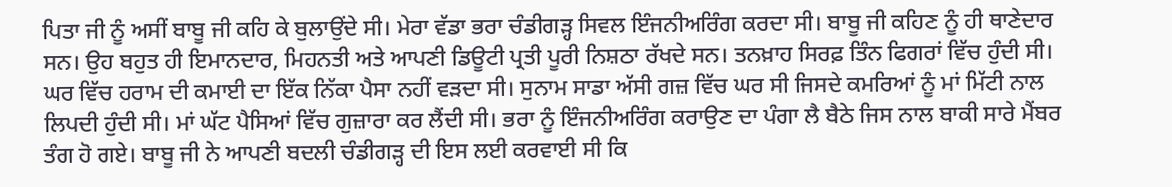ਪਿਤਾ ਜੀ ਨੂੰ ਅਸੀਂ ਬਾਬੂ ਜੀ ਕਹਿ ਕੇ ਬੁਲਾਉਂਦੇ ਸੀ। ਮੇਰਾ ਵੱਡਾ ਭਰਾ ਚੰਡੀਗੜ੍ਹ ਸਿਵਲ ਇੰਜਨੀਅਰਿੰਗ ਕਰਦਾ ਸੀ। ਬਾਬੂ ਜੀ ਕਹਿਣ ਨੂੰ ਹੀ ਥਾਣੇਦਾਰ ਸਨ। ਉਹ ਬਹੁਤ ਹੀ ਇਮਾਨਦਾਰ, ਮਿਹਨਤੀ ਅਤੇ ਆਪਣੀ ਡਿਊਟੀ ਪ੍ਰਤੀ ਪੂਰੀ ਨਿਸ਼ਠਾ ਰੱਖਦੇ ਸਨ। ਤਨਖ਼ਾਹ ਸਿਰਫ਼ ਤਿੰਨ ਫਿਗਰਾਂ ਵਿੱਚ ਹੁੰਦੀ ਸੀ। ਘਰ ਵਿੱਚ ਹਰਾਮ ਦੀ ਕਮਾਈ ਦਾ ਇੱਕ ਨਿੱਕਾ ਪੈਸਾ ਨਹੀਂ ਵੜਦਾ ਸੀ। ਸੁਨਾਮ ਸਾਡਾ ਅੱਸੀ ਗਜ਼ ਵਿੱਚ ਘਰ ਸੀ ਜਿਸਦੇ ਕਮਰਿਆਂ ਨੂੰ ਮਾਂ ਮਿੱਟੀ ਨਾਲ ਲਿਪਦੀ ਹੁੰਦੀ ਸੀ। ਮਾਂ ਘੱਟ ਪੈਸਿਆਂ ਵਿੱਚ ਗੁਜ਼ਾਰਾ ਕਰ ਲੈਂਦੀ ਸੀ। ਭਰਾ ਨੂੰ ਇੰਜਨੀਅਰਿੰਗ ਕਰਾਉਣ ਦਾ ਪੰਗਾ ਲੈ ਬੈਠੇ ਜਿਸ ਨਾਲ ਬਾਕੀ ਸਾਰੇ ਮੈਂਬਰ ਤੰਗ ਹੋ ਗਏ। ਬਾਬੂ ਜੀ ਨੇ ਆਪਣੀ ਬਦਲੀ ਚੰਡੀਗੜ੍ਹ ਦੀ ਇਸ ਲਈ ਕਰਵਾਈ ਸੀ ਕਿ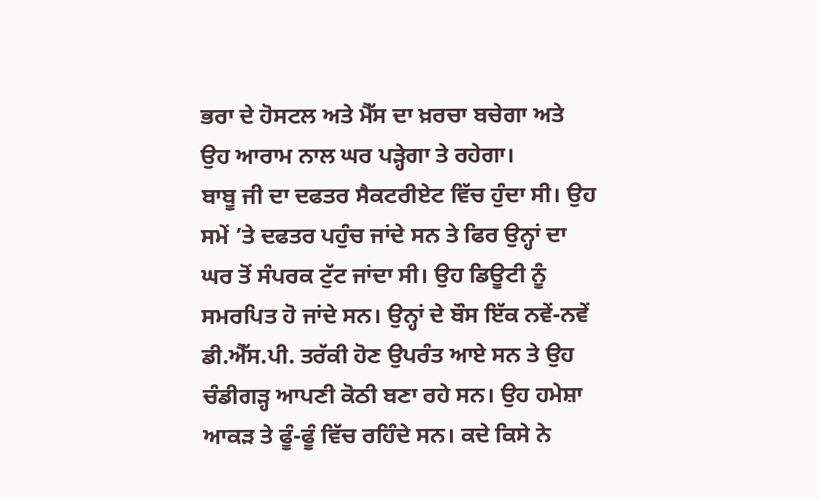ਭਰਾ ਦੇ ਹੋਸਟਲ ਅਤੇ ਮੈੱਸ ਦਾ ਖ਼ਰਚਾ ਬਚੇਗਾ ਅਤੇ ਉਹ ਆਰਾਮ ਨਾਲ ਘਰ ਪੜ੍ਹੇਗਾ ਤੇ ਰਹੇਗਾ।
ਬਾਬੂ ਜੀ ਦਾ ਦਫਤਰ ਸੈਕਟਰੀਏਟ ਵਿੱਚ ਹੁੰਦਾ ਸੀ। ਉਹ ਸਮੇਂ ’ਤੇ ਦਫਤਰ ਪਹੁੰਚ ਜਾਂਦੇ ਸਨ ਤੇ ਫਿਰ ਉਨ੍ਹਾਂ ਦਾ ਘਰ ਤੋਂ ਸੰਪਰਕ ਟੁੱਟ ਜਾਂਦਾ ਸੀ। ਉਹ ਡਿਊਟੀ ਨੂੰ ਸਮਰਪਿਤ ਹੋ ਜਾਂਦੇ ਸਨ। ਉਨ੍ਹਾਂ ਦੇ ਬੌਸ ਇੱਕ ਨਵੇਂ-ਨਵੇਂ ਡੀ.ਐੱਸ.ਪੀ. ਤਰੱਕੀ ਹੋਣ ਉਪਰੰਤ ਆਏ ਸਨ ਤੇ ਉਹ ਚੰਡੀਗੜ੍ਹ ਆਪਣੀ ਕੋਠੀ ਬਣਾ ਰਹੇ ਸਨ। ਉਹ ਹਮੇਸ਼ਾ ਆਕੜ ਤੇ ਫੂੰ-ਫੂੰ ਵਿੱਚ ਰਹਿੰਦੇ ਸਨ। ਕਦੇ ਕਿਸੇ ਨੇ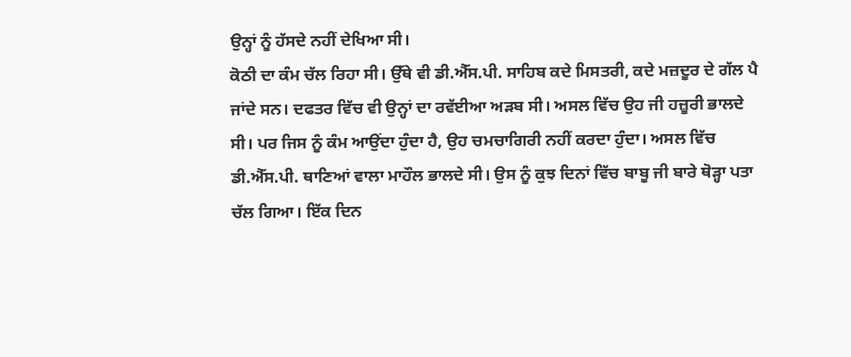ਉਨ੍ਹਾਂ ਨੂੰ ਹੱਸਦੇ ਨਹੀਂ ਦੇਖਿਆ ਸੀ।
ਕੋਠੀ ਦਾ ਕੰਮ ਚੱਲ ਰਿਹਾ ਸੀ। ਉੱਥੇ ਵੀ ਡੀ.ਐੱਸ.ਪੀ. ਸਾਹਿਬ ਕਦੇ ਮਿਸਤਰੀ, ਕਦੇ ਮਜ਼ਦੂਰ ਦੇ ਗੱਲ ਪੈ ਜਾਂਦੇ ਸਨ। ਦਫਤਰ ਵਿੱਚ ਵੀ ਉਨ੍ਹਾਂ ਦਾ ਰਵੱਈਆ ਅੜਬ ਸੀ। ਅਸਲ ਵਿੱਚ ਉਹ ਜੀ ਹਜ਼ੂਰੀ ਭਾਲਦੇ ਸੀ। ਪਰ ਜਿਸ ਨੂੰ ਕੰਮ ਆਉਂਦਾ ਹੁੰਦਾ ਹੈ, ਉਹ ਚਮਚਾਗਿਰੀ ਨਹੀਂ ਕਰਦਾ ਹੁੰਦਾ। ਅਸਲ ਵਿੱਚ ਡੀ.ਐੱਸ.ਪੀ. ਥਾਣਿਆਂ ਵਾਲਾ ਮਾਹੌਲ ਭਾਲਦੇ ਸੀ। ਉਸ ਨੂੰ ਕੁਝ ਦਿਨਾਂ ਵਿੱਚ ਬਾਬੂ ਜੀ ਬਾਰੇ ਥੋੜ੍ਹਾ ਪਤਾ ਚੱਲ ਗਿਆ। ਇੱਕ ਦਿਨ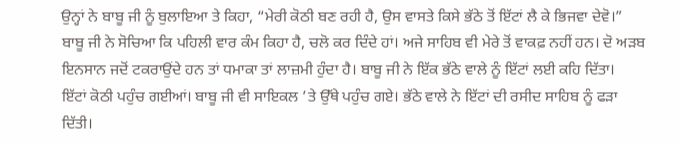ਉਨ੍ਹਾਂ ਨੇ ਬਾਬੂ ਜੀ ਨੂੰ ਬੁਲਾਇਆ ਤੇ ਕਿਹਾ, “ਮੇਰੀ ਕੋਠੀ ਬਣ ਰਹੀ ਹੈ, ਉਸ ਵਾਸਤੇ ਕਿਸੇ ਭੱਠੇ ਤੋਂ ਇੱਟਾਂ ਲੈ ਕੇ ਭਿਜਵਾ ਦੇਵੋ।”
ਬਾਬੂ ਜੀ ਨੇ ਸੋਚਿਆ ਕਿ ਪਹਿਲੀ ਵਾਰ ਕੰਮ ਕਿਹਾ ਹੈ, ਚਲੋ ਕਰ ਦਿੰਦੇ ਹਾਂ। ਅਜੇ ਸਾਹਿਬ ਵੀ ਮੇਰੇ ਤੋਂ ਵਾਕਫ਼ ਨਹੀਂ ਹਨ। ਦੋ ਅੜਬ ਇਨਸਾਨ ਜਦੋਂ ਟਕਰਾਉਂਦੇ ਹਨ ਤਾਂ ਧਮਾਕਾ ਤਾਂ ਲਾਜ਼ਮੀ ਹੁੰਦਾ ਹੈ। ਬਾਬੂ ਜੀ ਨੇ ਇੱਕ ਭੱਠੇ ਵਾਲੇ ਨੂੰ ਇੱਟਾਂ ਲਈ ਕਹਿ ਦਿੱਤਾ।
ਇੱਟਾਂ ਕੋਠੀ ਪਹੁੰਚ ਗਈਆਂ। ਬਾਬੂ ਜੀ ਵੀ ਸਾਇਕਲ ’ਤੇ ਉੱਥੇ ਪਹੁੰਚ ਗਏ। ਭੱਠੇ ਵਾਲੇ ਨੇ ਇੱਟਾਂ ਦੀ ਰਸੀਦ ਸਾਹਿਬ ਨੂੰ ਫੜਾ ਦਿੱਤੀ।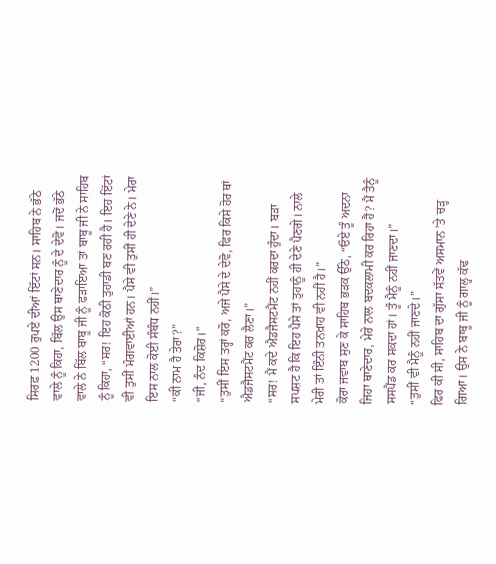ਸਿਰਫ਼ 1200 ਰੁਪਏ ਦੀਆਂ ਇੱਟਾਂ ਸਨ। ਸਾਹਿਬ ਨੇ ਭੱਠੇ ਵਾਲੇ ਨੂੰ ਕਿਹਾ, ਬਿੱਲ ਉਸ ਥਾਣੇਦਾਰ ਨੂੰ ਦੇ ਦੇਵੋ। ਜਦੋਂ ਭੱਠੇ ਵਾਲੇ ਨੇ ਬਿੱਲ ਬਾਬੂ ਜੀ ਨੂੰ ਫੜਾਇਆ ਤਾਂ ਬਾਬੂ ਜੀ ਨੇ ਸਾਹਿਬ ਨੂੰ ਕਿਹਾ, “ਸਰ! ਇਹ ਕੋਠੀ ਤੁਹਾਡੀ ਬਣ ਰਹੀ ਹੈ। ਇਹ ਇੱਟਾਂ ਵੀ ਤੁਸੀਂ ਮੰਗਵਾਈਆਂ ਹਨ। ਪੈਸੇ ਵੀ ਤੁਸੀਂ ਹੀ ਦੇਣੇ ਨੇ। ਮੇਰਾ ਇਸ ਨਾਲ ਕੋਈ ਸੰਬੰਧ ਨਹੀਂ।”
“ਕੀ ਨਾਮ ਹੈ ਤੇਰਾ?”
“ਜੀ, ਨੰਦ ਕਿਸ਼ੋਰ।”
“ਤੁਸੀਂ ਇਸ ਤਰ੍ਹਾਂ ਕਰੋ, ਅਜੇ ਪੈਸੇ ਦੇ ਦੇਵੋ, ਫਿਰ ਕਿਸੇ ਹੋਰ ਥਾਂ ਐਡਜੈਸਟਮੈਂਟ ਕਰ ਲੈਣਾ।”
“ਸਰ! ਮੈਂ ਕਦੇ ਐਡਜੈਸਟਮੈਂਟ ਨਹੀਂ ਕਰਦਾ ਹੁੰਦਾ। ਬੜਾ ਸਪਸ਼ਟ ਹੈ ਕਿ ਇਹ ਪੈਸੇ ਤਾਂ ਤੁਹਾਨੂੰ ਹੀ ਦੇਣੇ ਪੈਣਗੇ। ਨਾਲੇ ਮੇਰੀ ਤਾਂ ਇੰਨੀ ਤਨਖ਼ਾਹ ਵੀ ਨਹੀਂ ਹੈ।”
ਕੋਰਾ ਜਵਾਬ ਸੁਣ ਕੇ ਸਾਹਿਬ ਭੜਕ ਉੱਠੇ, “ਓਏ ਤੂੰ ਅਦਨਾ ਜਿਹਾ ਥਾਣੇਦਾਰ, ਮੇਰੇ ਨਾਲ ਬਦਕਲਾਮੀ ਕਰ ਰਿਹਾ ਹੈਂ? ਮੈਂ ਤੈਨੂੰ ਸਸਪੈਂਡ ਕਰ ਸਕਦਾ ਹਾਂ। ਤੂੰ ਮੈਨੂੰ ਨਹੀਂ ਜਾਣਦਾ।”
“ਤੁਸੀਂ ਵੀ ਮੈਨੂੰ ਨਹੀਂ ਜਾਣਦੇ।”
ਫਿਰ ਕੀ ਸੀ, ਸਾਹਿਬ ਦਾ ਗੁੱਸਾ ਸੱਤਵੇਂ ਅਸਮਾਨ ’ਤੇ ਚੜ੍ਹ ਗਿਆ। ਉਸ ਨੇ ਬਾਬੂ ਜੀ ਨੂੰ ਗਾਲ੍ਹ ਕੱਢ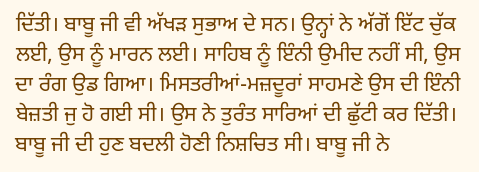ਦਿੱਤੀ। ਬਾਬੂ ਜੀ ਵੀ ਅੱਖੜ ਸੁਭਾਅ ਦੇ ਸਨ। ਉਨ੍ਹਾਂ ਨੇ ਅੱਗੋਂ ਇੱਟ ਚੁੱਕ ਲਈ, ਉਸ ਨੂੰ ਮਾਰਨ ਲਈ। ਸਾਹਿਬ ਨੂੰ ਇੰਨੀ ਉਮੀਦ ਨਹੀਂ ਸੀ, ਉਸ ਦਾ ਰੰਗ ਉਡ ਗਿਆ। ਮਿਸਤਰੀਆਂ-ਮਜ਼ਦੂਰਾਂ ਸਾਹਮਣੇ ਉਸ ਦੀ ਇੰਨੀ ਬੇਜ਼ਤੀ ਜੁ ਹੋ ਗਈ ਸੀ। ਉਸ ਨੇ ਤੁਰੰਤ ਸਾਰਿਆਂ ਦੀ ਛੁੱਟੀ ਕਰ ਦਿੱਤੀ।
ਬਾਬੂ ਜੀ ਦੀ ਹੁਣ ਬਦਲੀ ਹੋਣੀ ਨਿਸ਼ਚਿਤ ਸੀ। ਬਾਬੂ ਜੀ ਨੇ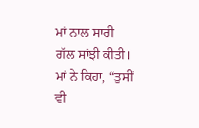ਮਾਂ ਨਾਲ ਸਾਰੀ ਗੱਲ ਸਾਂਝੀ ਕੀਤੀ। ਮਾਂ ਨੇ ਕਿਹਾ, “ਤੁਸੀਂ ਵੀ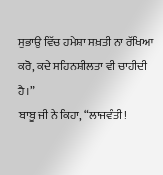ਸੁਭਾਉ ਵਿੱਚ ਹਮੇਸ਼ਾ ਸਖ਼ਤੀ ਨਾ ਰੱਖਿਆ ਕਰੋ, ਕਦੇ ਸਹਿਨਸ਼ੀਲਤਾ ਵੀ ਚਾਹੀਦੀ ਹੈ।”
ਬਾਬੂ ਜੀ ਨੇ ਕਿਹਾ, “ਲਾਜਵੰਤੀ!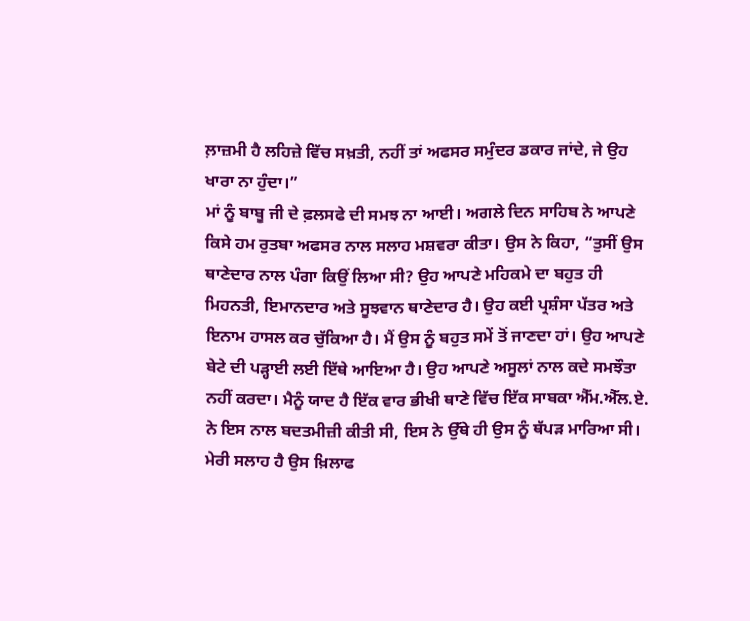ਲ਼ਾਜ਼ਮੀ ਹੈ ਲਹਿਜ਼ੇ ਵਿੱਚ ਸਖ਼ਤੀ, ਨਹੀਂ ਤਾਂ ਅਫਸਰ ਸਮੁੰਦਰ ਡਕਾਰ ਜਾਂਦੇ, ਜੇ ਉਹ ਖਾਰਾ ਨਾ ਹੁੰਦਾ।”
ਮਾਂ ਨੂੰ ਬਾਬੂ ਜੀ ਦੇ ਫ਼ਲਸਫੇ ਦੀ ਸਮਝ ਨਾ ਆਈ। ਅਗਲੇ ਦਿਨ ਸਾਹਿਬ ਨੇ ਆਪਣੇ ਕਿਸੇ ਹਮ ਰੁਤਬਾ ਅਫਸਰ ਨਾਲ ਸਲਾਹ ਮਸ਼ਵਰਾ ਕੀਤਾ। ਉਸ ਨੇ ਕਿਹਾ, “ਤੁਸੀਂ ਉਸ ਥਾਣੇਦਾਰ ਨਾਲ ਪੰਗਾ ਕਿਉਂ ਲਿਆ ਸੀ? ਉਹ ਆਪਣੇ ਮਹਿਕਮੇ ਦਾ ਬਹੁਤ ਹੀ ਮਿਹਨਤੀ, ਇਮਾਨਦਾਰ ਅਤੇ ਸੂਝਵਾਨ ਥਾਣੇਦਾਰ ਹੈ। ਉਹ ਕਈ ਪ੍ਰਸ਼ੰਸਾ ਪੱਤਰ ਅਤੇ ਇਨਾਮ ਹਾਸਲ ਕਰ ਚੁੱਕਿਆ ਹੈ। ਮੈਂ ਉਸ ਨੂੰ ਬਹੁਤ ਸਮੇਂ ਤੋਂ ਜਾਣਦਾ ਹਾਂ। ਉਹ ਆਪਣੇ ਬੇਟੇ ਦੀ ਪੜ੍ਹਾਈ ਲਈ ਇੱਥੇ ਆਇਆ ਹੈ। ਉਹ ਆਪਣੇ ਅਸੂਲਾਂ ਨਾਲ ਕਦੇ ਸਮਝੌਤਾ ਨਹੀਂ ਕਰਦਾ। ਮੈਨੂੰ ਯਾਦ ਹੈ ਇੱਕ ਵਾਰ ਭੀਖੀ ਥਾਣੇ ਵਿੱਚ ਇੱਕ ਸਾਬਕਾ ਐੱਮ.ਐੱਲ.ਏ. ਨੇ ਇਸ ਨਾਲ ਬਦਤਮੀਜ਼ੀ ਕੀਤੀ ਸੀ, ਇਸ ਨੇ ਉੱਥੇ ਹੀ ਉਸ ਨੂੰ ਥੱਪੜ ਮਾਰਿਆ ਸੀ। ਮੇਰੀ ਸਲਾਹ ਹੈ ਉਸ ਖ਼ਿਲਾਫ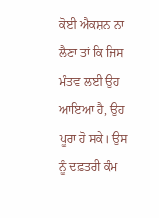ਕੋਈ ਐਕਸ਼ਨ ਨਾ ਲੈਣਾ ਤਾਂ ਕਿ ਜਿਸ ਮੰਤਵ ਲਈ ਉਹ ਆਇਆ ਹੈ, ਉਹ ਪੂਰਾ ਹੋ ਸਕੇ। ਉਸ ਨੂੰ ਦਫ਼ਤਰੀ ਕੰਮ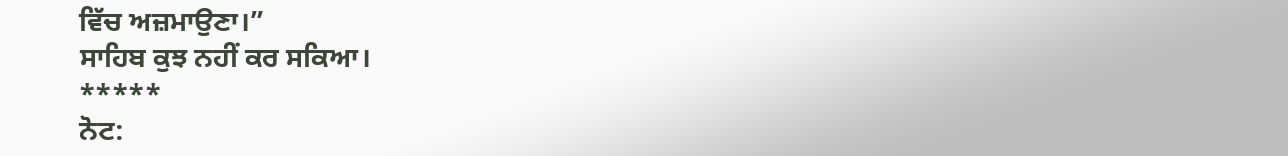ਵਿੱਚ ਅਜ਼ਮਾਉਣਾ।”
ਸਾਹਿਬ ਕੁਝ ਨਹੀਂ ਕਰ ਸਕਿਆ।
*****
ਨੋਟ: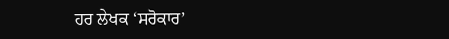ਹਰ ਲੇਖਕ ‘ਸਰੋਕਾਰ’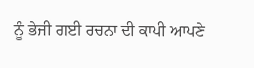ਨੂੰ ਭੇਜੀ ਗਈ ਰਚਨਾ ਦੀ ਕਾਪੀ ਆਪਣੇ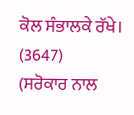ਕੋਲ ਸੰਭਾਲਕੇ ਰੱਖੇ।
(3647)
(ਸਰੋਕਾਰ ਨਾਲ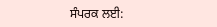ਸੰਪਰਕ ਲਈ: